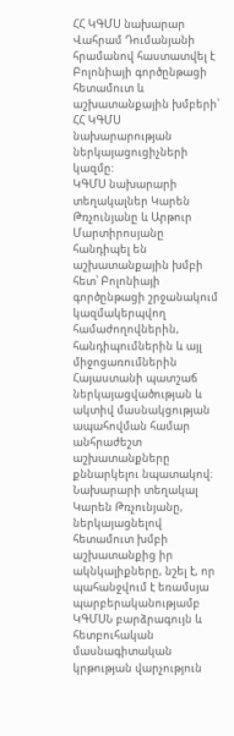ՀՀ ԿԳՄՍ նախարար Վահրամ Դումանյանի հրամանով հաստատվել է Բոլոնիայի գործընթացի հետամուտ և աշխատանքային խմբերի՝ ՀՀ ԿԳՄՍ նախարարության ներկայացուցիչների կազմը:
ԿԳՄՍ նախարարի տեղակալներ Կարեն Թռչունյանը և Արթուր Մարտիրոսյանը հանդիպել են աշխատանքային խմբի հետ՝ Բոլոնիայի գործընթացի շրջանակում կազմակերպվող համաժողովներին, հանդիպումներին և այլ միջոցառումներին Հայաստանի պատշաճ ներկայացվածության և ակտիվ մասնակցության ապահովման համար անհրաժեշտ աշխատանքները քննարկելու նպատակով։
Նախարարի տեղակալ Կարեն Թռչունյանը, ներկայացնելով հետամուտ խմբի աշխատանքից իր ակնկալիքները, նշել է, որ պահանջվում է եռամսյա պարբերականությամբ ԿԳՄՍՆ բարձրագույն և հետբուհական մասնագիտական կրթության վարչություն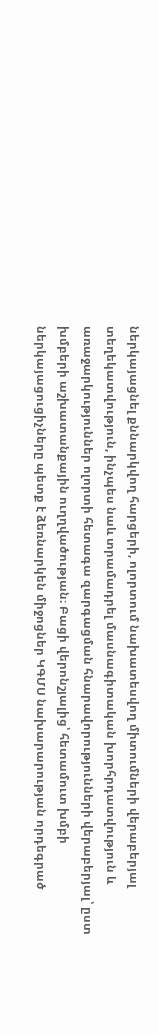ներկայացնել քննարկվող հարցերի, ոլորտում նախատեսվող միտումների վերաբերյալ տեղեկատվություն, ինչպես նաև տրամադրել մասնագիտական խորհրդատվություն և առաջարկություններ ոլորտի հետագա զարգացման հնարավորությունների վերաբերյալ՝ ըստ խմբերի աշխատանքային ուղղվածության։ Բացի վերոնշյալից՝ հետամուտ խմբի ներկայացուցիչները պետք է ձեռնարկեն միջոցներ ԿԳՄՍ նախարարության որդեգրած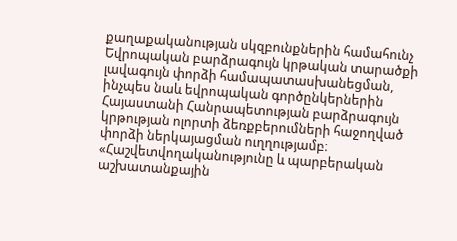քաղաքականության սկզբունքներին համահունչ Եվրոպական բարձրագույն կրթական տարածքի լավագույն փորձի համապատասխանեցման, ինչպես նաև եվրոպական գործընկերներին Հայաստանի Հանրապետության բարձրագույն կրթության ոլորտի ձեռքբերումների հաջողված փորձի ներկայացման ուղղությամբ։
«Հաշվետվողականությունը և պարբերական աշխատանքային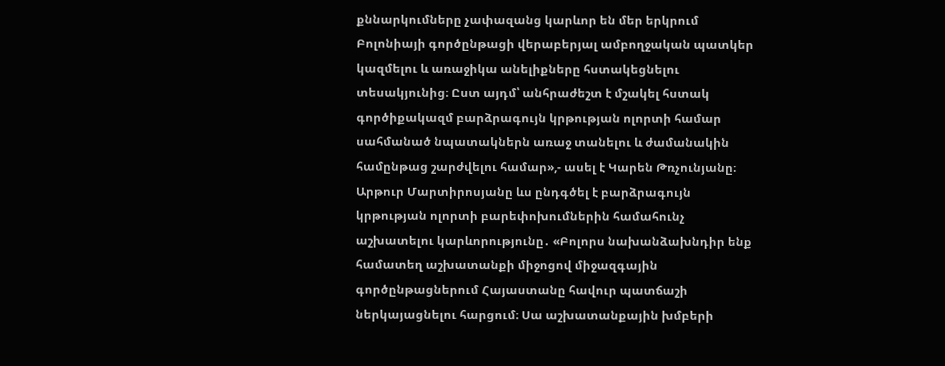քննարկումները չափազանց կարևոր են մեր երկրում Բոլոնիայի գործընթացի վերաբերյալ ամբողջական պատկեր կազմելու և առաջիկա անելիքները հստակեցնելու տեսակյունից։ Ըստ այդմ՝ անհրաժեշտ է մշակել հստակ գործիքակազմ բարձրագույն կրթության ոլորտի համար սահմանած նպատակներն առաջ տանելու և ժամանակին համընթաց շարժվելու համար»,- ասել է Կարեն Թռչունյանը։
Արթուր Մարտիրոսյանը ևս ընդգծել է բարձրագույն կրթության ոլորտի բարեփոխումներին համահունչ աշխատելու կարևորությունը․ «Բոլորս նախանձախնդիր ենք համատեղ աշխատանքի միջոցով միջազգային գործընթացներում Հայաստանը հավուր պատճաշի ներկայացնելու հարցում։ Սա աշխատանքային խմբերի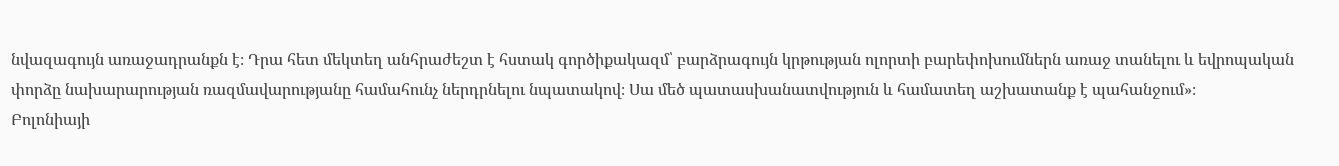նվազագույն առաջադրանքն է։ Դրա հետ մեկտեղ անհրաժեշտ է հստակ գործիքակազմ՝ բարձրագույն կրթության ոլորտի բարեփոխումներն առաջ տանելու և եվրոպական փորձը նախարարության ռազմավարությանը համահունչ ներդրնելու նպատակով։ Սա մեծ պատասխանատվություն և համատեղ աշխատանք է պահանջում»։
Բոլոնիայի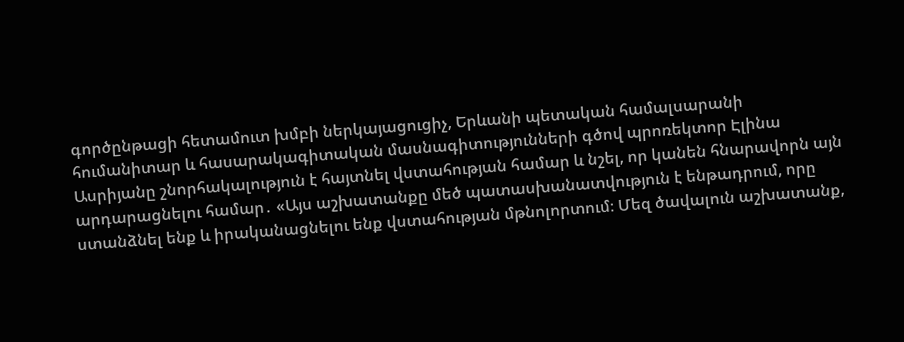գործընթացի հետամուտ խմբի ներկայացուցիչ, Երևանի պետական համալսարանի հումանիտար և հասարակագիտական մասնագիտությունների գծով պրոռեկտոր Էլինա Ասրիյանը շնորհակալություն է հայտնել վստահության համար և նշել, որ կանեն հնարավորն այն արդարացնելու համար․ «Այս աշխատանքը մեծ պատասխանատվություն է ենթադրում, որը ստանձնել ենք և իրականացնելու ենք վստահության մթնոլորտում։ Մեզ ծավալուն աշխատանք,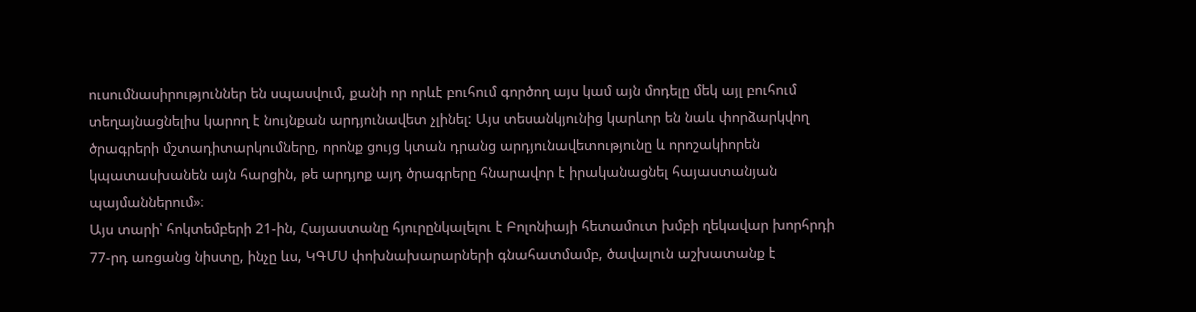ուսումնասիրություններ են սպասվում, քանի որ որևէ բուհում գործող այս կամ այն մոդելը մեկ այլ բուհում տեղայնացնելիս կարող է նույնքան արդյունավետ չլինել: Այս տեսանկյունից կարևոր են նաև փորձարկվող ծրագրերի մշտադիտարկումները, որոնք ցույց կտան դրանց արդյունավետությունը և որոշակիորեն կպատասխանեն այն հարցին, թե արդյոք այդ ծրագրերը հնարավոր է իրականացնել հայաստանյան պայմաններում»։
Այս տարի՝ հոկտեմբերի 21-ին, Հայաստանը հյուրընկալելու է Բոլոնիայի հետամուտ խմբի ղեկավար խորհրդի 77-րդ առցանց նիստը, ինչը ևս, ԿԳՄՍ փոխնախարարների գնահատմամբ, ծավալուն աշխատանք է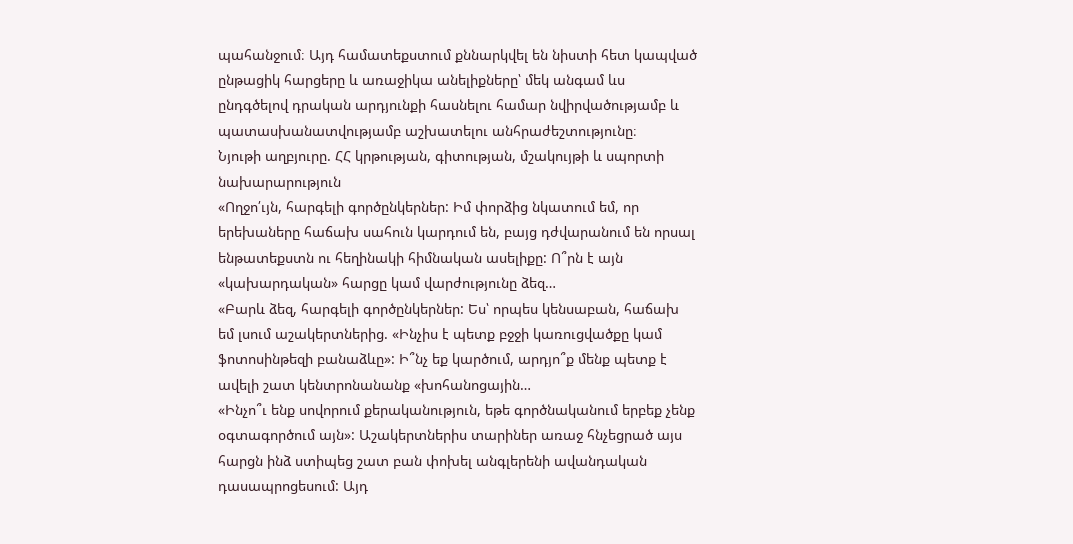պահանջում։ Այդ համատեքստում քննարկվել են նիստի հետ կապված ընթացիկ հարցերը և առաջիկա անելիքները՝ մեկ անգամ ևս ընդգծելով դրական արդյունքի հասնելու համար նվիրվածությամբ և պատասխանատվությամբ աշխատելու անհրաժեշտությունը։
Նյութի աղբյուրը. ՀՀ կրթության, գիտության, մշակույթի և սպորտի նախարարություն
«Ողջո՛ւյն, հարգելի գործընկերներ: Իմ փորձից նկատում եմ, որ երեխաները հաճախ սահուն կարդում են, բայց դժվարանում են որսալ ենթատեքստն ու հեղինակի հիմնական ասելիքը: Ո՞րն է այն «կախարդական» հարցը կամ վարժությունը ձեզ…
«Բարև ձեզ, հարգելի գործընկերներ: Ես՝ որպես կենսաբան, հաճախ եմ լսում աշակերտներից. «Ինչիս է պետք բջջի կառուցվածքը կամ ֆոտոսինթեզի բանաձևը»: Ի՞նչ եք կարծում, արդյո՞ք մենք պետք է ավելի շատ կենտրոնանանք «խոհանոցային…
«Ինչո՞ւ ենք սովորում քերականություն, եթե գործնականում երբեք չենք օգտագործում այն»: Աշակերտներիս տարիներ առաջ հնչեցրած այս հարցն ինձ ստիպեց շատ բան փոխել անգլերենի ավանդական դասապրոցեսում: Այդ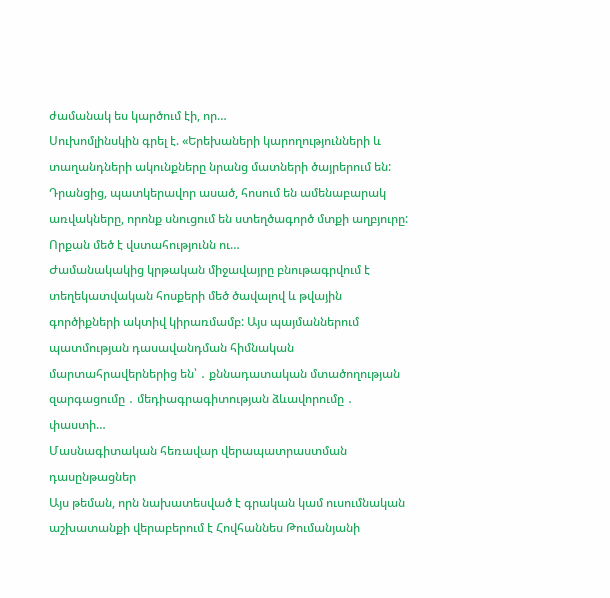ժամանակ ես կարծում էի, որ…
Սուխոմլինսկին գրել է. «Երեխաների կարողությունների և տաղանդների ակունքները նրանց մատների ծայրերում են: Դրանցից, պատկերավոր ասած, հոսում են ամենաբարակ առվակները, որոնք սնուցում են ստեղծագործ մտքի աղբյուրը: Որքան մեծ է վստահությունն ու…
Ժամանակակից կրթական միջավայրը բնութագրվում է տեղեկատվական հոսքերի մեծ ծավալով և թվային գործիքների ակտիվ կիրառմամբ: Այս պայմաններում պատմության դասավանդման հիմնական մարտահրավերներից են՝ ․ քննադատական մտածողության զարգացումը ․ մեդիագրագիտության ձևավորումը ․ փաստի…
Մասնագիտական հեռավար վերապատրաստման դասընթացներ
Այս թեման, որն նախատեսված է գրական կամ ուսումնական աշխատանքի վերաբերում է Հովհաննես Թումանյանի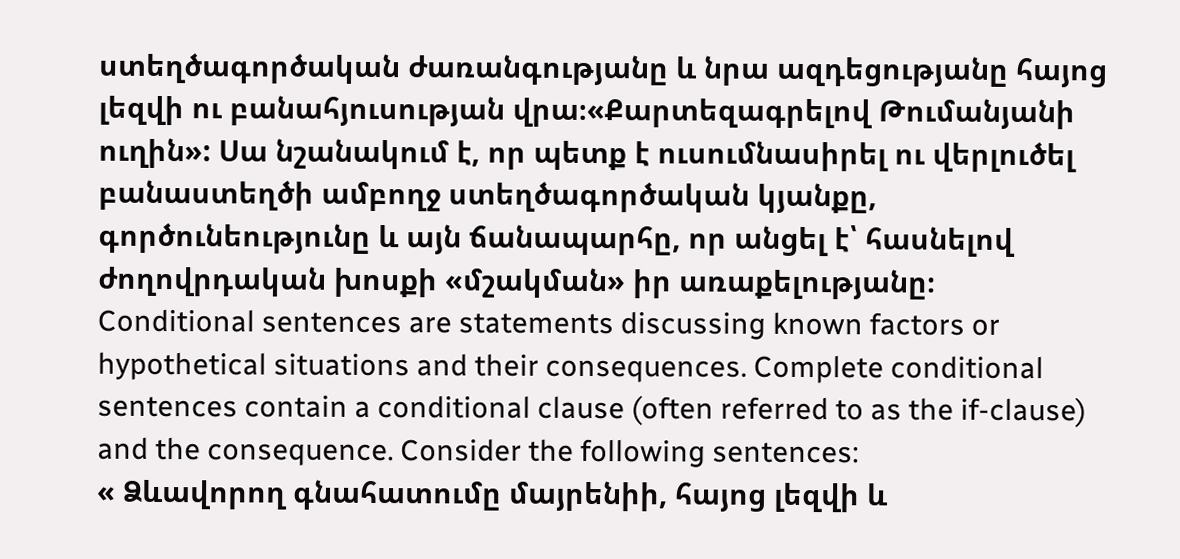ստեղծագործական ժառանգությանը և նրա ազդեցությանը հայոց լեզվի ու բանահյուսության վրա։«Քարտեզագրելով Թումանյանի ուղին»: Սա նշանակում է, որ պետք է ուսումնասիրել ու վերլուծել բանաստեղծի ամբողջ ստեղծագործական կյանքը, գործունեությունը և այն ճանապարհը, որ անցել է՝ հասնելով ժողովրդական խոսքի «մշակման» իր առաքելությանը։
Conditional sentences are statements discussing known factors or hypothetical situations and their consequences. Complete conditional sentences contain a conditional clause (often referred to as the if-clause) and the consequence. Consider the following sentences:
« Ձևավորող գնահատումը մայրենիի, հայոց լեզվի և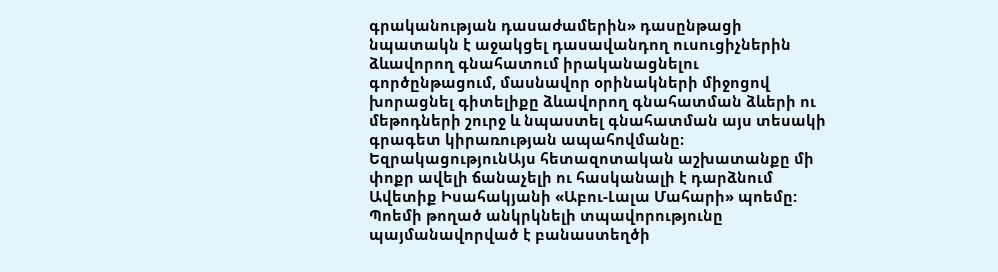գրականության դասաժամերին» դասընթացի նպատակն է աջակցել դասավանդող ուսուցիչներին ձևավորող գնահատում իրականացնելու գործընթացում, մասնավոր օրինակների միջոցով խորացնել գիտելիքը ձևավորող գնահատման ձևերի ու մեթոդների շուրջ և նպաստել գնահատման այս տեսակի գրագետ կիրառության ապահովմանը։
ԵզրակացությունԱյս հետազոտական աշխատանքը մի փոքր ավելի ճանաչելի ու հասկանալի է դարձնում Ավետիք Իսահակյանի «Աբու-Լալա Մահարի» պոեմը: Պոեմի թողած անկրկնելի տպավորությունը պայմանավորված է բանաստեղծի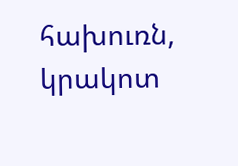հախուռն, կրակոտ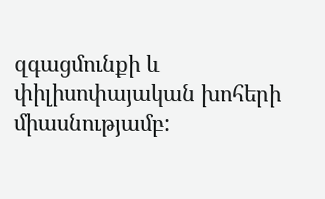զգացմունքի և փիլիսոփայական խոհերի միասնությամբ: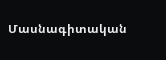Մասնագիտական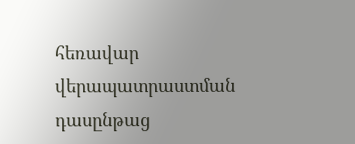հեռավար վերապատրաստման դասընթաց